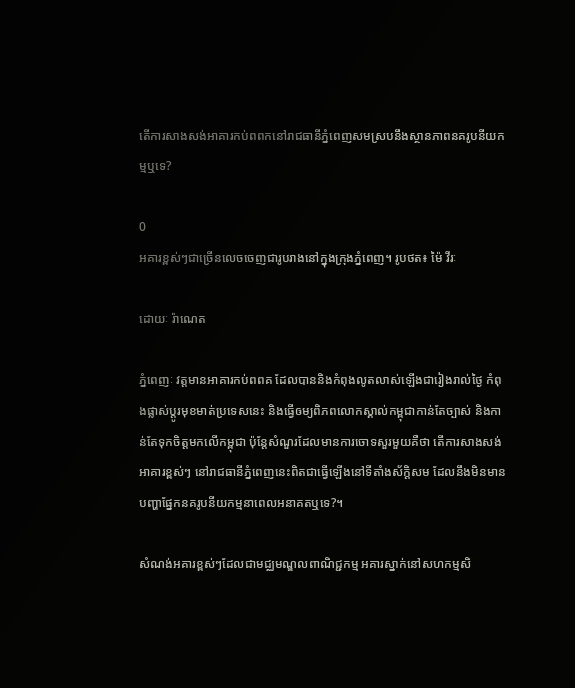តើការសាងសង់អាគារកប់ពពកនៅរាជធានីភ្នំពេញសមស្របនឹងស្ថានភាពនគរូបនីយកម្មឬទេ?

0
អគារខ្ពស់ៗជាច្រើនលេចចេញជារូបរាងនៅក្នុងក្រុងភ្នំពេញ។ រូបថត៖ ម៉ៃ វីរៈ

ដោយៈ រ៉ាណេត

ភ្នំពេញៈ វត្តមានអាគារកប់ពពគ ដែលបាននិងកំពុងលូតលាស់ឡើងជារៀងរាល់ថ្ងៃ កំពុងផ្លាស់ប្តូរមុខមាត់ប្រទេសនេះ និងធ្វើឲម្យពិភពលោកស្គាល់កម្ពុជាកាន់តែច្បាស់ និងកាន់តែទុកចិត្តមកលើកម្ពុជា ប៉ុន្តែសំណួរដែលមានការចោទសួរមួយគឺថា តើការសាងសង់អាគារខ្ពស់ៗ នៅរាជធានីភ្នំពេញនេះពិតជាធ្វើឡើងនៅទីតាំងស័ក្តិសម ដែលនឹងមិនមានបញ្ហាផ្នែកនគរូបនីយកម្មនាពេលអនាគតឬទេ?។

សំណង់អគារខ្ពស់ៗដែលជាមជ្ឈមណ្ឌលពាណិជ្ជកម្ម អគារស្នាក់នៅសហកម្មសិ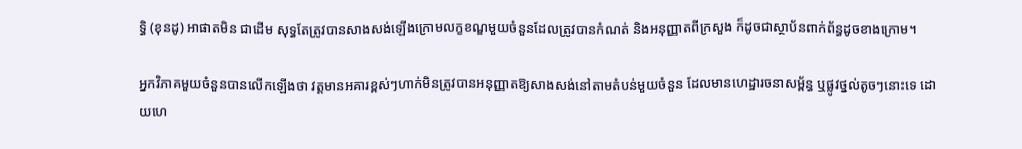ទ្ធិ (ខុនដូ) អាផាតមិន ជាដើម សុទ្ធតែត្រូវបានសាងសង់ឡើងក្រោមលក្ខខណ្ឌមួយចំនួនដែលត្រូវបានកំណត់ និងអនុញ្ញាតពីក្រសួង ក៏ដូចជាស្ថាប័នពាក់ព័ន្ធដូចខាងក្រោម។

អ្នកវិភាគមួយចំនួនបានលើកឡើងថា វត្តមានអគារខ្ពស់ៗហាក់មិនត្រូវបានអនុញ្ញាតឱ្យសាងសង់នៅតាមតំបន់មួយចំនួន ដែលមានហេដ្ឋារចនាសម្ព័ន្ធ ឬផ្លូវថ្នល់តូចៗនោះទេ ដោយហេ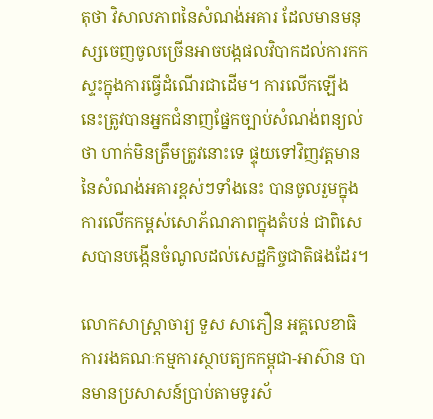តុថា វិសាលភាពនៃសំណង់អគារ ដែលមានមនុស្សចេញចូលច្រើនអាចបង្កផលវិបាកដល់ការកកស្ទះក្នុងការធ្វើដំណើរជាដើម។ ការលើកឡើងនេះត្រូវបានអ្នកជំនាញផ្នែកច្បាប់សំណង់ពន្យល់ថា ហាក់មិនត្រឹមត្រូវនោះទេ ផ្ទុយទៅវិញវត្តមាននៃសំណង់អគារខ្ពស់ៗទាំងនេះ បានចូលរួមក្នុងការលើកកម្ពស់សោភ័ណភាពក្នុងតំបន់ ជាពិសេសបានបង្កើនចំណូលដល់សេដ្ឋកិច្ចជាតិផងដែរ។

លោកសាស្ត្រាចារ្យ ទួស សាភឿន អគ្គលេខាធិការរងគណៈកម្មការស្ថាបត្យកកម្ពុជា-អាស៊ាន បានមានប្រសាសន៍ប្រាប់តាមទូរស័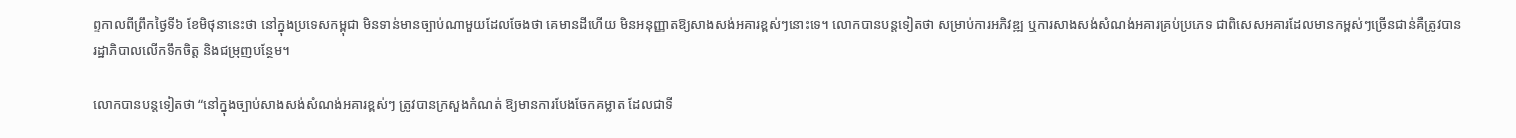ព្ទកាលពីព្រឹកថ្ងៃទី៦ ខែមិថុនានេះថា នៅក្នុងប្រទេសកម្ពុជា មិនទាន់មានច្បាប់ណាមួយដែលចែងថា គេមានដីហើយ មិនអនុញ្ញាតឱ្យសាងសង់អគារខ្ពស់ៗនោះទេ។ លោកបានបន្តទៀតថា សម្រាប់ការអភិវឌ្ឍ ឬការសាងសង់សំណង់អគារគ្រប់ប្រភេទ ជាពិសេសអគារដែលមានកម្ពស់ៗច្រើនជាន់គឺត្រូវបានរដ្ឋាភិបាលលើកទឹកចិត្ត និងជម្រុញបន្ថែម។

លោកបានបន្តទៀតថា “នៅក្នុងច្បាប់សាងសង់សំណង់អគារខ្ពស់ៗ ត្រូវបានក្រសួងកំណត់ ឱ្យមានការបែងចែកគម្លាត ដែលជាទី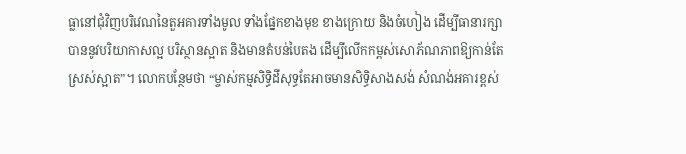ធ្លានៅជុំវិញបរិវេណនៃតួអគារទាំងមូល ទាំងផ្នែកខាងមុខ ខាងក្រោយ និងចំហៀង ដើម្បីធានារក្សាបាននូវបរិយាកាសល្អ បរិស្ថានស្អាត និងមានតំបន់បៃតង ដើម្បីលើកកម្ពស់សោភ័ណភាពឱ្យកាន់តែស្រស់ស្អាត”។ លោកបន្ថែមថា “ម្ចាស់កម្មសិទ្ធិដីសុទ្ធតែអាចមានសិទ្ធិសាងសង់ សំណង់អគារខ្ពស់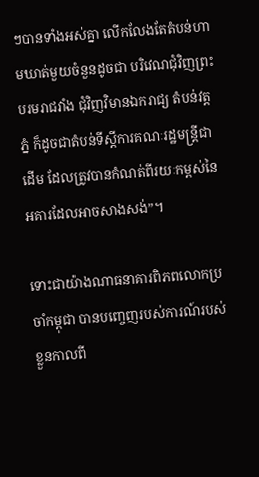ៗបានទាំងអស់គ្នា លើកលែងតែតំបន់ហាមឃាត់មួយចំនួនដូចជា បរិវេណជុំវិញព្រះបរមរាជវាំង ជុំវិញវិមានឯករាជ្យ តំបន់វត្តភ្នំ ក៏ដូចជាតំបន់ទីស្ដីការគណៈរដ្ឋមន្ត្រីជាដើម ដែលត្រូវបានកំណត់ពីរយៈកម្ពស់នៃអគារដែលអាចសាងសង់”។

ទោះជាយ៉ាងណាធនាគារពិភពលោកប្រចាំកម្ពុជា បានបញ្ចេញរបស់ការណ៍របស់ខ្លួនកាលពី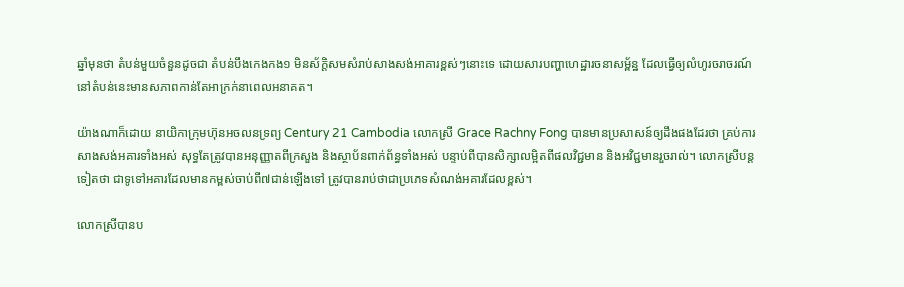ឆ្នាំមុនថា តំបន់មួយចំនួនដូចជា តំបន់បឹងកេងកង១ មិនស័ក្តិសមសំរាប់សាងសង់អាគារខ្ពស់ៗនោះទេ ដោយសារបញ្ហាហេដ្ឋារចនាសម្ព័ន្ឋ ដែលធ្វើឲ្យលំហូរចរាចរណ៍នៅតំបន់នេះមានសភាពកាន់តែអាក្រក់នាពេលអនាគត។

យ៉ាងណាក៏ដោយ នាយិកាក្រុមហ៊ុនអចលនទ្រព្យ Century 21 Cambodia លោកស្រី Grace Rachny Fong បានមានប្រសាសន៍ឲ្យដឹងផងដែរថា គ្រប់ការសាងសង់អគារទាំងអស់ សុទ្ធតែត្រូវបានអនុញ្ញាតពីក្រសួង និងស្ថាប័នពាក់ព័ន្ធទាំងអស់ បន្ទាប់ពីបានសិក្សាលម្អិតពីផលវិជ្ជមាន និងអវិជ្ជមានរួចរាល់។ លោកស្រីបន្តទៀតថា ជាទូទៅអគារដែលមានកម្ពស់ចាប់ពី៧ជាន់ឡើងទៅ ត្រូវបានរាប់ថាជាប្រភេទសំណង់អគារដែលខ្ពស់។

លោកស្រីបានប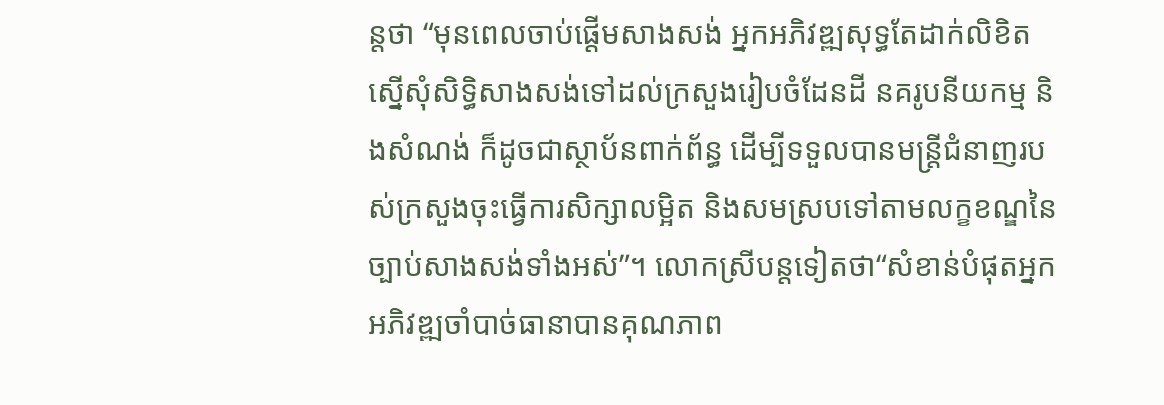ន្តថា “មុនពេលចាប់ផ្តើមសាងសង់ អ្នកអភិវឌ្ឍសុទ្ធតែដាក់លិខិតស្នើសុំសិទ្ធិសាងសង់ទៅដល់ក្រសួងរៀបចំដែនដី នគរូបនីយកម្ម និងសំណង់ ក៏ដូចជាស្ថាប័នពាក់ព័ន្ធ ដើម្បីទទួលបានមន្ត្រីជំនាញរបស់ក្រសួងចុះធ្វើការសិក្សាលម្អិត និងសមស្របទៅតាមលក្ខខណ្ឌនៃច្បាប់សាងសង់ទាំងអស់”។ លោកស្រីបន្តទៀតថា“សំខាន់បំផុតអ្នកអភិវឌ្ឍចាំបាច់ធានាបានគុណភាព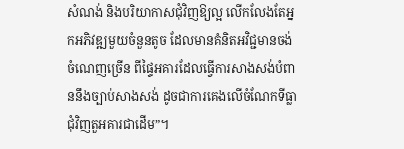សំណង់ និងបរិយាកាសជុំវិញឱ្យល្អ លើកលែងតែអ្នកអភិវឌ្ឍមួយចំនួនតូច ដែលមានគំនិតអវិជ្ជមានចង់ចំណេញច្រើន ពីផ្ទៃអគារដែលធ្វើការសាងសង់បំពាននឹងច្បាប់សាងសង់ ដូចជាការគេងលើចំណែកទីធ្លាជុំវិញតួអគារជាដើម”។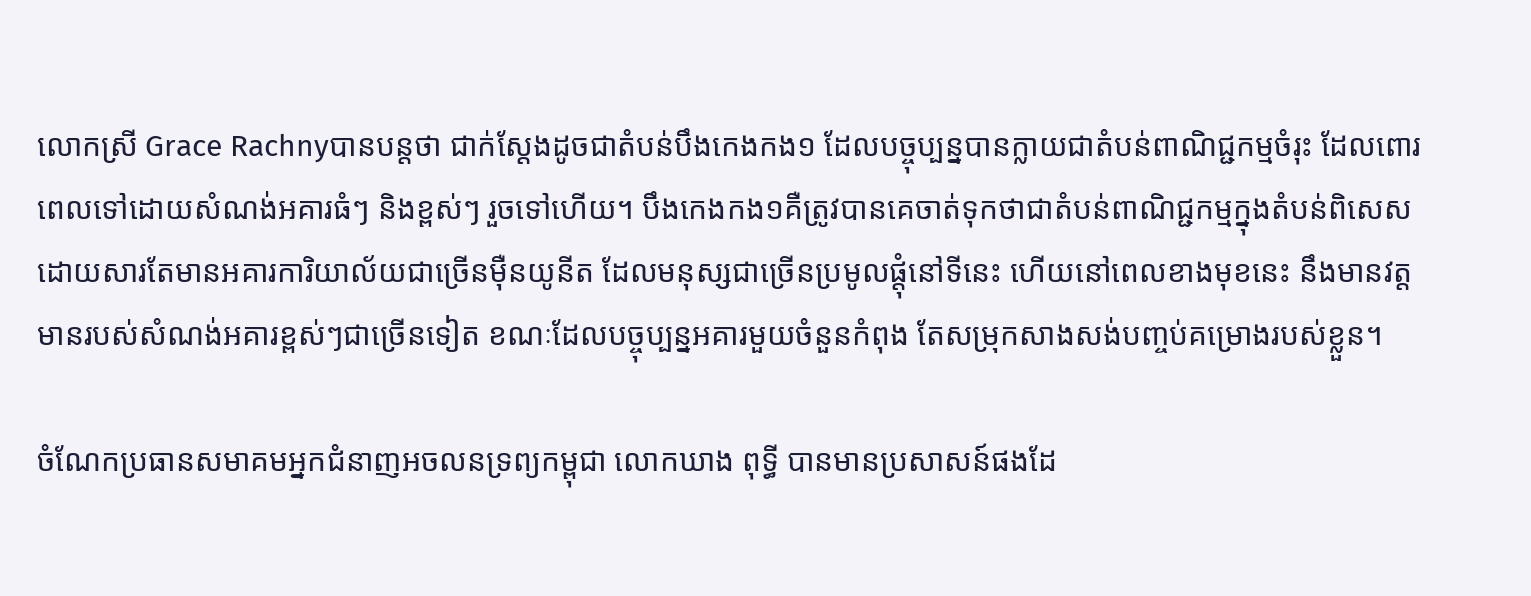លោកស្រី Grace Rachnyបានបន្តថា ជាក់ស្ដែងដូចជាតំបន់បឹងកេងកង១ ដែលបច្ចុប្បន្នបានក្លាយជាតំបន់ពាណិជ្ជកម្មចំរុះ ដែលពោរពេលទៅដោយសំណង់អគារធំៗ និងខ្ពស់ៗ រួចទៅហើយ។ បឹងកេងកង១គឺត្រូវបានគេចាត់ទុកថាជាតំបន់ពាណិជ្ជកម្មក្នុងតំបន់ពិសេស ដោយសារតែមានអគារការិយាល័យជាច្រើនម៉ឺនយូនីត ដែលមនុស្សជាច្រើនប្រមូលផ្តុំនៅទីនេះ ហើយនៅពេលខាងមុខនេះ នឹងមានវត្តមានរបស់សំណង់អគារខ្ពស់ៗជាច្រើនទៀត ខណៈដែលបច្ចុប្បន្នអគារមួយចំនួនកំពុង តែសម្រុកសាងសង់បញ្ចប់គម្រោងរបស់ខ្លួន។

ចំណែកប្រធានសមាគមអ្នកជំនាញអចលនទ្រព្យកម្ពុជា លោកឃាង ពុទ្ធី បានមានប្រសាសន៍ផងដែ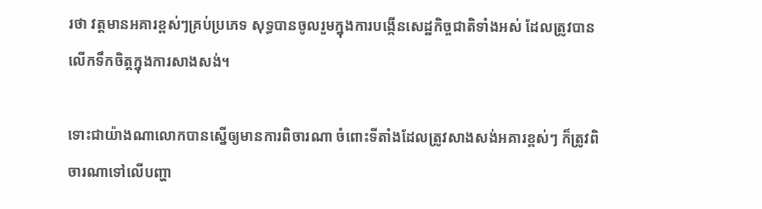រថា វត្តមានអគារខ្ពស់ៗគ្រប់ប្រភេទ សុទ្ធបានចូលរួមក្នុងការបង្កើនសេដ្ឋកិច្ចជាតិទាំងអស់ ដែលត្រូវបានលើកទឹកចិត្តក្នុងការសាងសង់។

ទោះជាយ៉ាងណាលោកបានស្នើឲ្យមានការពិចារណា ចំពោះទីតាំងដែលត្រូវសាងសង់អគារខ្ពស់ៗ ក៏ត្រូវពិចារណាទៅលើបញ្ហា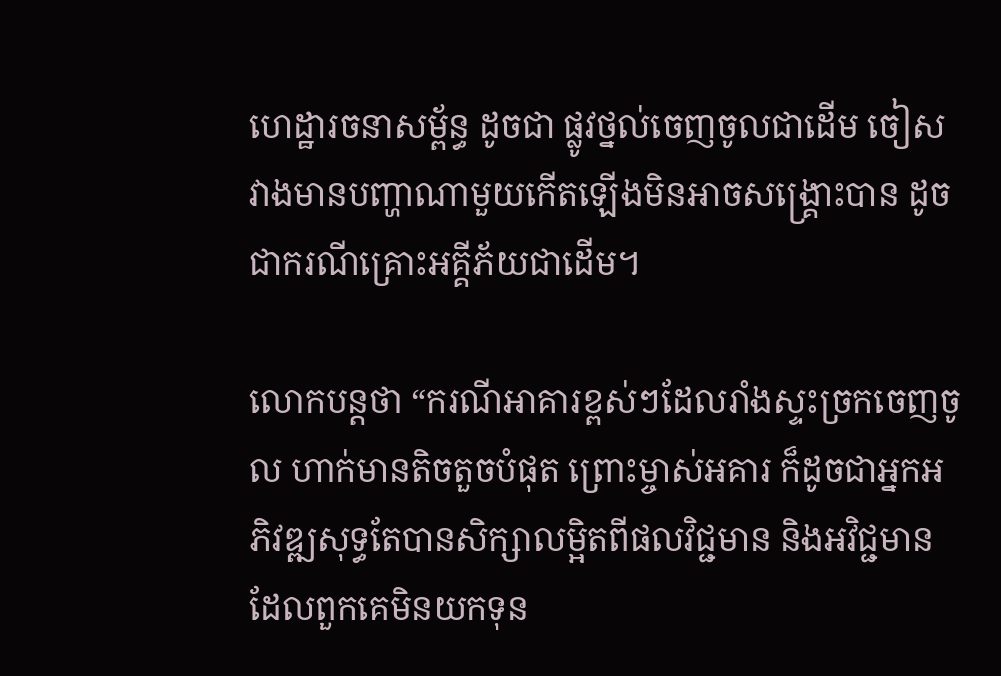ហេដ្ឋារចនាសម្ព័ន្ធ ដូចជា ផ្លូវថ្នល់ចេញចូលជាដើម ចៀសវាងមានបញ្ហាណាមួយកើតឡើងមិនអាចសង្គ្រោះបាន ដូចជាករណីគ្រោះអគ្គីភ័យជាដើម។

លោកបន្តថា “ករណីអាគារខ្ពស់ៗដែលរាំងស្ទះច្រកចេញចូល ហាក់មានតិចតួចបំផុត ព្រោះម្ចាស់អគារ ក៏ដូចជាអ្នកអភិវឌ្ឍសុទ្ធតែបានសិក្សាលម្អិតពីផលវិជ្ជមាន និងអវិជ្ជមាន ដែលពួកគេមិនយកទុន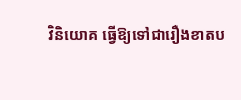វិនិយោគ ធ្វើឱ្យទៅជារឿងខាតប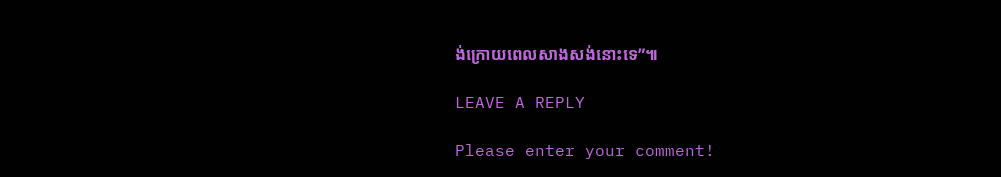ង់ក្រោយពេលសាងសង់នោះទេ”៕

LEAVE A REPLY

Please enter your comment!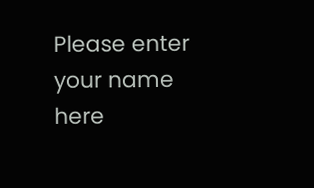Please enter your name here